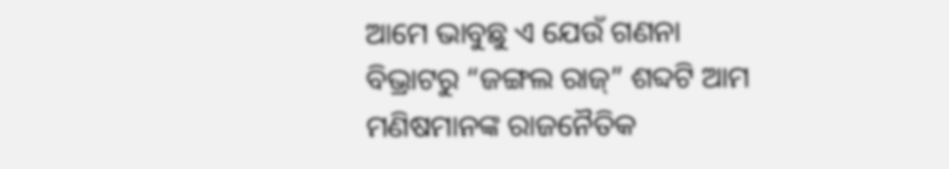ଆମେ ଭାବୁଛୁ ଏ ଯେଉଁ ଗଣନା ବିଭ୍ରାଟରୁ “ଜଙ୍ଗଲ ରାଜ୍” ଶବ୍ଦଟି ଆମ ମଣିଷମାନଙ୍କ ରାଜନୈତିକ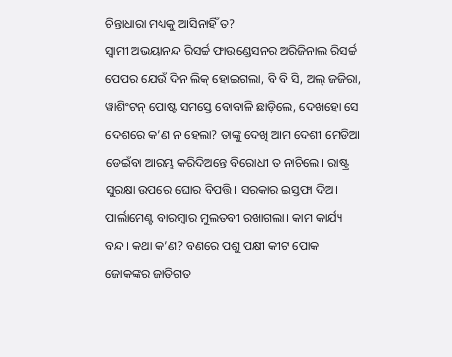ଚିନ୍ତାଧାରା ମଧ୍ୟକୁ ଆସିନାହିଁ ତ?
ସ୍ୱାମୀ ଅଭୟାନନ୍ଦ ରିସର୍ଚ୍ଚ ଫାଉଣ୍ଡେସନର ଅରିଜିନାଲ ରିସର୍ଚ୍ଚ ପେପର ଯେଉଁ ଦିନ ଲିକ୍ ହୋଇଗଲା, ବି ବି ସି, ଅଲ୍ ଜଜିରା, ୱାଶିଂଟନ୍ ପୋଷ୍ଟ ସମସ୍ତେ ବୋବାଳି ଛାଡ଼ିଲେ, ଦେଖହୋ ସେ ଦେଶରେ କ’ଣ ନ ହେଲା? ତାଙ୍କୁ ଦେଖି ଆମ ଦେଶୀ ମେଡିଆ ଡେଇଁବା ଆରମ୍ଭ କରିଦିଅନ୍ତେ ବିରୋଧୀ ତ ନାଚିଲେ। ରାଷ୍ଟ୍ର ସୁରକ୍ଷା ଉପରେ ଘୋର ବିପତ୍ତି। ସରକାର ଇସ୍ତଫା ଦିଅ।
ପାର୍ଲାମେଣ୍ଟ ବାରମ୍ବାର ମୁଲତବୀ ରଖାଗଲା। କାମ କାର୍ଯ୍ୟ ବନ୍ଦ। କଥା କ’ଣ? ବଣରେ ପଶୁ ପକ୍ଷୀ କୀଟ ପୋକ ଜୋକଙ୍କର ଜାତିଗତ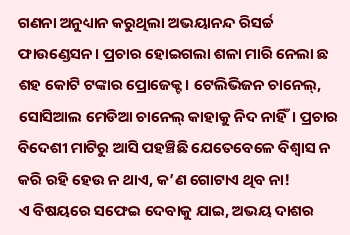ଗଣନା ଅନୁଧ୍ୟାନ କରୁଥିଲା ଅଭୟାନନ୍ଦ ରିସର୍ଚ୍ଚ ଫାଉଣ୍ଡେସନ। ପ୍ରଚାର ହୋଇଗଲା ଶଳା ମାରି ନେଲା ଛ ଶହ କୋଟି ଟଙ୍କାର ପ୍ରୋଜେକ୍ଟ। ଟେଲିଭିଜନ ଚାନେଲ୍, ସୋସିଆଲ ମେଡିଆ ଚାନେଲ୍ କାହାକୁ ନିଦ ନାହିଁ। ପ୍ରଚାର ବିଦେଶୀ ମାଟିରୁ ଆସି ପହଞ୍ଚିଛି ଯେତେବେଳେ ବିଶ୍ୱାସ ନ କରି ରହି ହେଉ ନ ଥାଏ, କ’ଣ ଗୋଟାଏ ଥିବ ନା!
ଏ ବିଷୟରେ ସଫେଇ ଦେବାକୁ ଯାଇ, ଅଭୟ ଦାଶର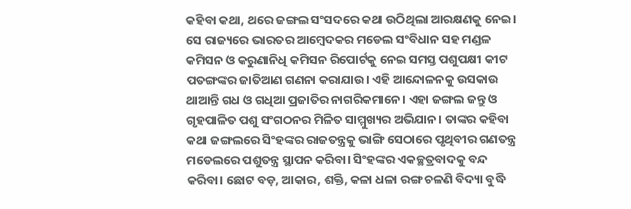କହିବା କଥା, ଥରେ ଜଙ୍ଗଲ ସଂସଦରେ କଥା ଉଠିଥିଲା ଆରକ୍ଷଣକୁ ନେଇ। ସେ ରାଜ୍ୟରେ ଭାରତର ଆମ୍ବେଦକର ମଡେଲ ସଂବିଧାନ ସହ ମଣ୍ଡଳ କମିସନ ଓ କରୁଣାନିଧି କମିସନ ରିପୋର୍ଟକୁ ନେଇ ସମସ୍ତ ପଶୁପକ୍ଷୀ କୀଟ ପତଙ୍ଗଙ୍କର ଜାତିଆଣ ଗଣନା କରାଯାଉ। ଏହି ଆନ୍ଦୋଳନକୁ ଉସକାଉ ଥାଆନ୍ତି ଗଧ ଓ ଗଧିଆ ପ୍ରଜାତିର ନାଗରିକମାନେ। ଏହା ଜଙ୍ଗଲ ଜନ୍ତୁ ଓ ଗୃହପାଳିତ ପଶୁ ସଂଗଠନର ମିଳିତ ସାମ୍ମୁଖ୍ୟର ଅଭିଯାନ। ତାଙ୍କର କହିବା କଥା ଜଙ୍ଗଲରେ ସିଂହଙ୍କର ରାଜତନ୍ତ୍ରକୁ ଭାଙ୍ଗି ସେଠାରେ ପୃଥିବୀର ଗଣତନ୍ତ୍ର ମଡେଲରେ ପଶୁତନ୍ତ୍ର ସ୍ଥାପନ କରିବା। ସିଂହଙ୍କର ଏକଚ୍ଛତ୍ରବାଦକୁ ବନ୍ଦ କରିବା। ଛୋଟ ବଡ଼, ଆକାର, ଶକ୍ତି, କଳା ଧଳା ରଙ୍ଗ ଚଳଣି ବିଦ୍ୟା ବୁଦ୍ଧି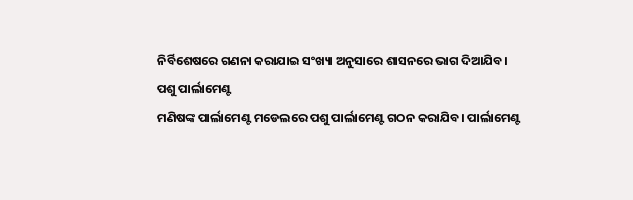ନିର୍ବିଶେଷରେ ଗଣନା କରାଯାଇ ସଂଖ୍ୟା ଅନୁସାରେ ଶାସନରେ ଭାଗ ଦିଆଯିବ।
ପଶୁ ପାର୍ଲାମେଣ୍ଟ
ମଣିଷଙ୍କ ପାର୍ଲାମେଣ୍ଟ ମଡେଲରେ ପଶୁ ପାର୍ଲାମେଣ୍ଟ ଗଠନ କରାଯିବ। ପାର୍ଲାମେଣ୍ଟ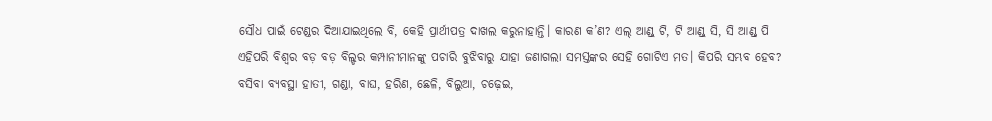ସୌଧ ପାଇଁ ଟେଣ୍ଡର ଦିଆଯାଇଥିଲେ ବି, କେହି ପ୍ରାର୍ଥୀପତ୍ର ଦାଖଲ କରୁନାହାନ୍ତି। କାରଣ କ’ଣ? ଏଲ୍ ଆଣ୍ଡ୍ ଟି, ଟି ଆଣ୍ଡ୍ ସି, ସି ଆଣ୍ଡ୍ ପି ଏହିପରି ବିଶ୍ୱର ବଡ଼ ବଡ଼ ବିଲ୍ଡର କମ୍ପାନୀମାନଙ୍କୁ ପଚାରି ବୁଝିବାରୁ ଯାହା ଜଣାଗଲା ସମସ୍ତଙ୍କର ସେହି ଗୋଟିଏ ମତ। କିପରି ସମ୍ଭବ ହେବ? ବସିବା ବ୍ୟବସ୍ଥା ହାତୀ, ଗଣ୍ଡା, ବାଘ, ହରିଣ, ଛେଳି, ବିଲୁଆ, ଚଢ଼େଇ,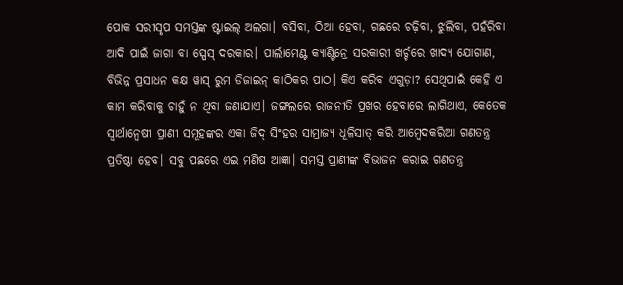ପୋକ ସରୀସୃପ ସମସ୍ତଙ୍କ ଷ୍ଟାଇଲ୍ ଅଲଗା। ବସିବା, ଠିଆ ହେବା, ଗଛରେ ଚଢ଼ିବା, ଝୁଲିବା, ପହଁରିବା ଆଦି ପାଇଁ ଜାଗା ବା ସ୍ପେସ୍ ଦରକାର। ପାର୍ଲାମେଣ୍ଟ କ୍ୟାଣ୍ଟିନ୍ରେ ସରକାରୀ ଖର୍ଚ୍ଚରେ ଖାଦ୍ୟ ଯୋଗାଣ, ବିଭିନ୍ନ ପ୍ରସାଧନ କକ୍ଷ ୱାସ୍ ରୁମ ଡିଜାଇନ୍ କାଠିକର ପାଠ। କିଏ କରିବ ଏଗୁଡ଼ା? ସେଥିପାଇଁ କେହି ଏ କାମ କରିବାକୁ ଚାହୁଁ ନ ଥିବା ଜଣାଯାଏ। ଜଙ୍ଗଲରେ ରାଜନୀତି ପ୍ରଖର ହେବାରେ ଲାଗିଥାଏ, କେତେକ ସ୍ୱାର୍ଥାନ୍ୱେଷୀ ପ୍ରାଣୀ ସମୂହଙ୍କର ଏକା ଜିଦ୍ ସିଂହର ସାମ୍ରାଜ୍ୟ ଧୂଳିସାତ୍ କରି ଆମ୍ୱେଦକରିଆ ଗଣତନ୍ତ୍ର ପ୍ରତିଷ୍ଠା ହେବ। ସବୁ ପଛରେ ଏଇ ମଣିଷ ଆଜ୍ଞା। ସମସ୍ତ ପ୍ରାଣୀଙ୍କ ବିଭାଜନ କରାଇ ଗଣତନ୍ତ୍ର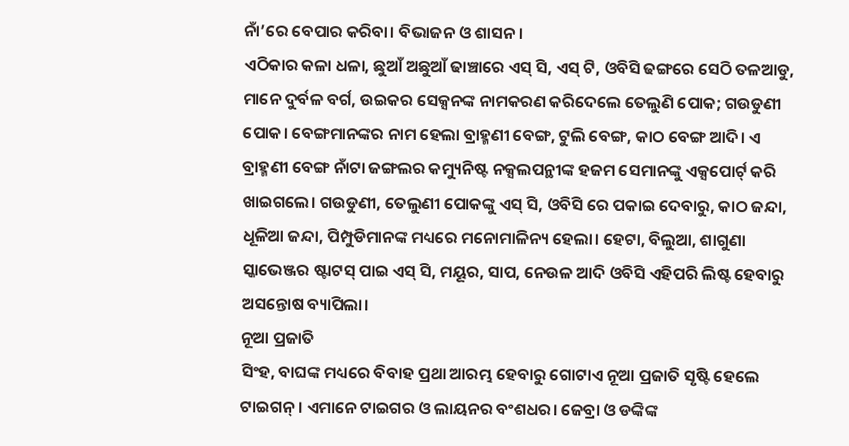ନାଁ’ରେ ବେପାର କରିବା। ବିଭାଜନ ଓ ଶାସନ।
ଏଠିକାର କଳା ଧଳା, ଛୁଆଁ ଅଛୁଆଁ ଢାଞ୍ଚାରେ ଏସ୍ ସି, ଏସ୍ ଟି, ଓବିସି ଢଙ୍ଗରେ ସେଠି ତଳଆଡୁ, ମାନେ ଦୁର୍ବଳ ବର୍ଗ, ଉଇକର ସେକ୍ସନଙ୍କ ନାମକରଣ କରିଦେଲେ ତେଲୁଣି ପୋକ; ଗଉଡୁଣୀ ପୋକ। ବେଙ୍ଗମାନଙ୍କର ନାମ ହେଲା ବ୍ରାହ୍ମଣୀ ବେଙ୍ଗ, ଟୁଲି ବେଙ୍ଗ, କାଠ ବେଙ୍ଗ ଆଦି। ଏ ବ୍ରାହ୍ମଣୀ ବେଙ୍ଗ ନାଁଟା ଜଙ୍ଗଲର କମ୍ୟୁନିଷ୍ଟ ନକ୍ସଲପନ୍ଥୀଙ୍କ ହଜମ ସେମାନଙ୍କୁ ଏକ୍ସପୋର୍ଟ୍ କରି ଖାଇଗଲେ। ଗଉଡୁଣୀ, ତେଲୁଣୀ ପୋକଙ୍କୁ ଏସ୍ ସି, ଓବିସି ରେ ପକାଇ ଦେବାରୁ, କାଠ ଜନ୍ଦା, ଧୂଳିଆ ଜନ୍ଦା, ପିମ୍ପୁଡିମାନଙ୍କ ମଧ୍ୟରେ ମନୋମାଳିନ୍ୟ ହେଲା। ହେଟା, ବିଲୁଆ, ଶାଗୁଣା ସ୍କାଭେଞ୍ଜର ଷ୍ଟାଟସ୍ ପାଇ ଏସ୍ ସି, ମୟୂର, ସାପ, ନେଉଳ ଆଦି ଓବିସି ଏହିପରି ଲିଷ୍ଟ ହେବାରୁ ଅସନ୍ତୋଷ ବ୍ୟାପିଲା।
ନୂଆ ପ୍ରଜାତି
ସିଂହ, ବାଘଙ୍କ ମଧ୍ୟରେ ବିବାହ ପ୍ରଥା ଆରମ୍ଭ ହେବାରୁ ଗୋଟାଏ ନୂଆ ପ୍ରଜାତି ସୃଷ୍ଟି ହେଲେ ଟାଇଗନ୍। ଏମାନେ ଟାଇଗର ଓ ଲାୟନର ବଂଶଧର। ଜେବ୍ରା ଓ ଡଙ୍କିଙ୍କ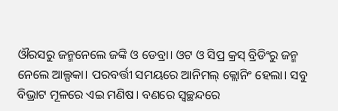ଔରସରୁ ଜନ୍ମନେଲେ ଜଙ୍କି ଓ ଡେବ୍ରା। ଓଟ ଓ ସିପ୍ର କ୍ରସ୍ ବ୍ରିଡିଂରୁ ଜନ୍ମ ନେଲେ ଆଲ୍ପକା। ପରବର୍ତ୍ତୀ ସମୟରେ ଆନିମଲ୍ କ୍ଲୋନିଂ ହେଲା। ସବୁ ବିଭ୍ରାଟ ମୂଳରେ ଏଇ ମଣିଷ। ବଣରେ ସ୍ୱଚ୍ଛନ୍ଦରେ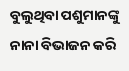ବୁଲୁଥିବା ପଶୁମାନଙ୍କୁ ନାନା ବିଭାଜନ କରି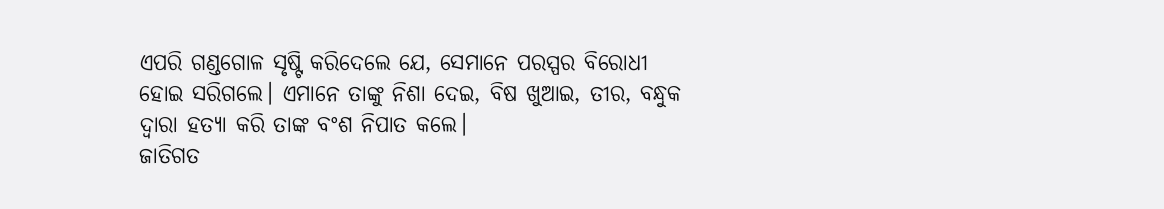ଏପରି ଗଣ୍ଡଗୋଳ ସୃଷ୍ଟି କରିଦେଲେ ଯେ, ସେମାନେ ପରସ୍ପର ବିରୋଧୀ ହୋଇ ସରିଗଲେ। ଏମାନେ ତାଙ୍କୁ ନିଶା ଦେଇ, ବିଷ ଖୁଆଇ, ତୀର, ବନ୍ଧୁକ ଦ୍ୱାରା ହତ୍ୟା କରି ତାଙ୍କ ବଂଶ ନିପାତ କଲେ।
ଜାତିଗତ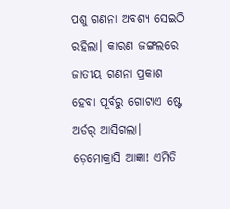ପଶୁ ଗଣନା ଅବଶ୍ୟ ସେଇଠି ରହିଲା। କାରଣ ଜଙ୍ଗଲରେ ଜାତୀୟ ଗଣନା ପ୍ରକାଶ ହେବା ପୂର୍ବରୁ ଗୋଟାଏ ଷ୍ଟେ ଅର୍ଡର୍ ଆସିଗଲା। ଡ଼େମୋକ୍ରାସି ଆଜ୍ଞା! ଏମିତି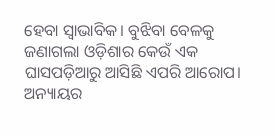ହେବା ସ୍ୱାଭାବିକ। ବୁଝିବା ବେଳକୁ ଜଣାଗଲା ଓଡ଼ିଶାର କେଉଁ ଏକ ଘାସପଡ଼ିଆରୁ ଆସିଛି ଏପରି ଆରୋପ। ଅନ୍ୟାୟର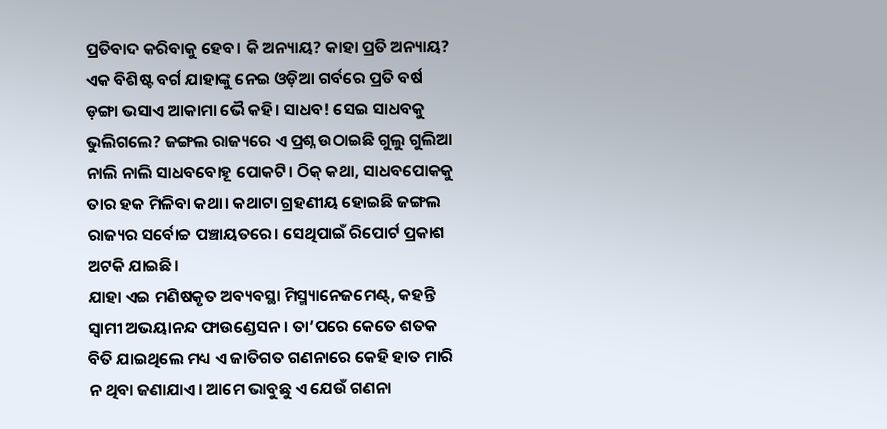ପ୍ରତିବାଦ କରିବାକୁ ହେବ। କି ଅନ୍ୟାୟ? କାହା ପ୍ରତି ଅନ୍ୟାୟ? ଏକ ବିଶିଷ୍ଟ ବର୍ଗ ଯାହାଙ୍କୁ ନେଇ ଓଡ଼ିଆ ଗର୍ବରେ ପ୍ରତି ବର୍ଷ ଡ଼ଙ୍ଗା ଭସାଏ ଆକାମା ଭୈ କହି। ସାଧବ! ସେଇ ସାଧବକୁ ଭୁଲିଗଲେ? ଜଙ୍ଗଲ ରାଜ୍ୟରେ ଏ ପ୍ରଶ୍ନ ଉଠାଇଛି ଗୁଲୁ ଗୁଲିଆ ନାଲି ନାଲି ସାଧବବୋହୂ ପୋକଟି। ଠିକ୍ କଥା, ସାଧବପୋକକୁ ତାର ହକ ମିଳିବା କଥା। କଥାଟା ଗ୍ରହଣୀୟ ହୋଇଛି ଜଙ୍ଗଲ ରାଜ୍ୟର ସର୍ବୋଚ୍ଚ ପଞ୍ଚାୟତରେ। ସେଥିପାଇଁ ରିପୋର୍ଟ ପ୍ରକାଶ ଅଟକି ଯାଇଛି।
ଯାହା ଏଇ ମଣିଷକୃତ ଅବ୍ୟବସ୍ଥା ମିସ୍ମ୍ୟାନେଜମେଣ୍ଟ୍, କହନ୍ତି ସ୍ୱାମୀ ଅଭୟାନନ୍ଦ ଫାଉଣ୍ଡେସନ। ତା’ପରେ କେତେ ଶତକ ବିତି ଯାଇଥିଲେ ମଧ୍ୟ ଏ ଜାତିଗତ ଗଣନାରେ କେହି ହାତ ମାରି ନ ଥିବା ଜଣାଯାଏ। ଆମେ ଭାବୁଛୁ ଏ ଯେଉଁ ଗଣନା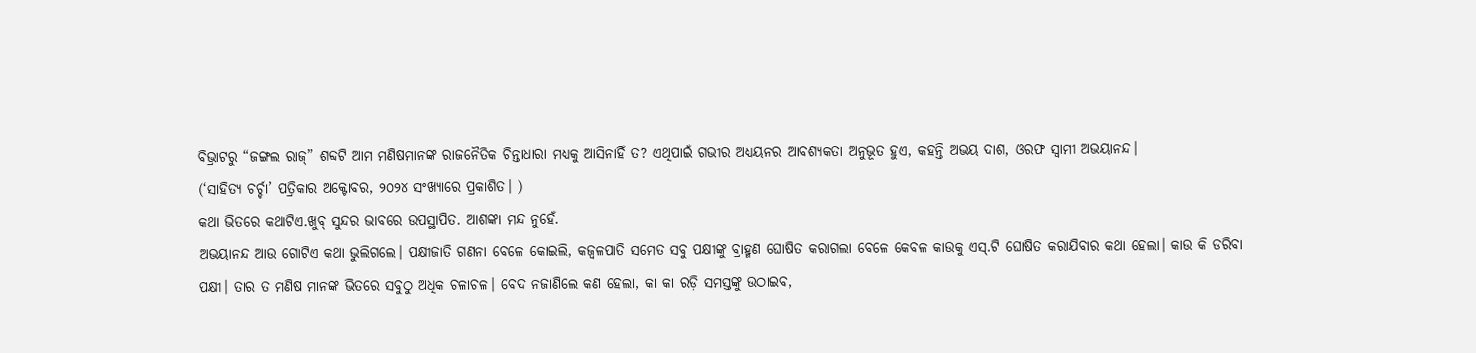ବିଭ୍ରାଟରୁ “ଜଙ୍ଗଲ ରାଜ୍” ଶବ୍ଦଟି ଆମ ମଣିଷମାନଙ୍କ ରାଜନୈତିକ ଚିନ୍ତାଧାରା ମଧ୍ୟକୁ ଆସିନାହିଁ ତ? ଏଥିପାଇଁ ଗଭୀର ଅଧ୍ୟୟନର ଆବଶ୍ୟକତା ଅନୁଭୂତ ହୁଏ, କହନ୍ତି ଅଭୟ ଦାଶ, ଓରଫ ସ୍ୱାମୀ ଅଭୟାନନ୍ଦ।
(‘ସାହିତ୍ୟ ଚର୍ଚ୍ଚା’ ପତ୍ରିକାର ଅକ୍ଟୋବର, ୨୦୨୪ ସଂଖ୍ୟାରେ ପ୍ରକାଶିତ। )
କଥା ଭିତରେ କଥାଟିଏ.ଖୁବ୍ ସୁନ୍ଦର ଭାବରେ ଉପସ୍ଥାପିତ. ଆଶଙ୍କା ମନ୍ଦ ନୁହେଁ.
ଅଭୟାନନ୍ଦ ଆଉ ଗୋଟିଏ କଥା ଭୁଲିଗଲେ। ପକ୍ଷୀଜାତି ଗଣନା ବେଳେ କୋଇଲି, କଜ୍ବଳପାତି ସମେତ ସବୁ ପକ୍ଷୀଙ୍କୁ ବ୍ରାହ୍ମଣ ଘୋଷିତ କରାଗଲା ବେଳେ କେବଳ କାଉକୁ ଏସ୍.ଟି ଘୋଷିତ କରାଯିବାର କଥା ହେଲା। କାଉ କି ଡରିବା ପକ୍ଷୀ। ତାର ତ ମଣିଷ ମାନଙ୍କ ଭିତରେ ସବୁଠୁ ଅଧିକ ଚଳାଚଳ। ବେଦ ନଜାଣିଲେ କଣ ହେଲା, କା କା ରଡ଼ି ସମସ୍ତଙ୍କୁ ଉଠାଇବ,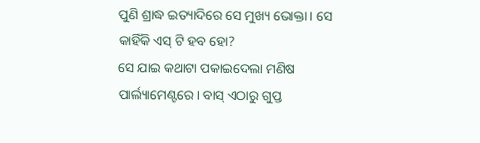ପୁଣି ଶ୍ରାଦ୍ଧ ଇତ୍ୟାଦିରେ ସେ ମୁଖ୍ୟ ଭୋକ୍ତା। ସେ କାହିଁକି ଏସ୍ ଟି ହବ ହୋ?
ସେ ଯାଇ କଥାଟା ପକାଇଦେଲା ମଣିଷ ପାର୍ଲ୍ୟାମେଣ୍ଟରେ। ବାସ୍ ଏଠାରୁ ଗୁପ୍ତ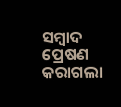ସମ୍ବାଦ ପ୍ରେଷଣ କରାଗଲା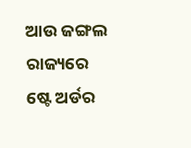ଆଉ ଜଙ୍ଗଲ ରାଜ୍ୟରେ ଷ୍ଟେ ଅର୍ଡର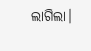ଲାଗିଲା।